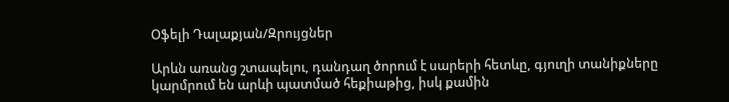Օֆելի Դալաքյան/Զրույցներ

Արևն առանց շտապելու, դանդաղ ծորում է սարերի հետևը, գյուղի տանիքները կարմրում են արևի պատմած հեքիաթից, իսկ քամին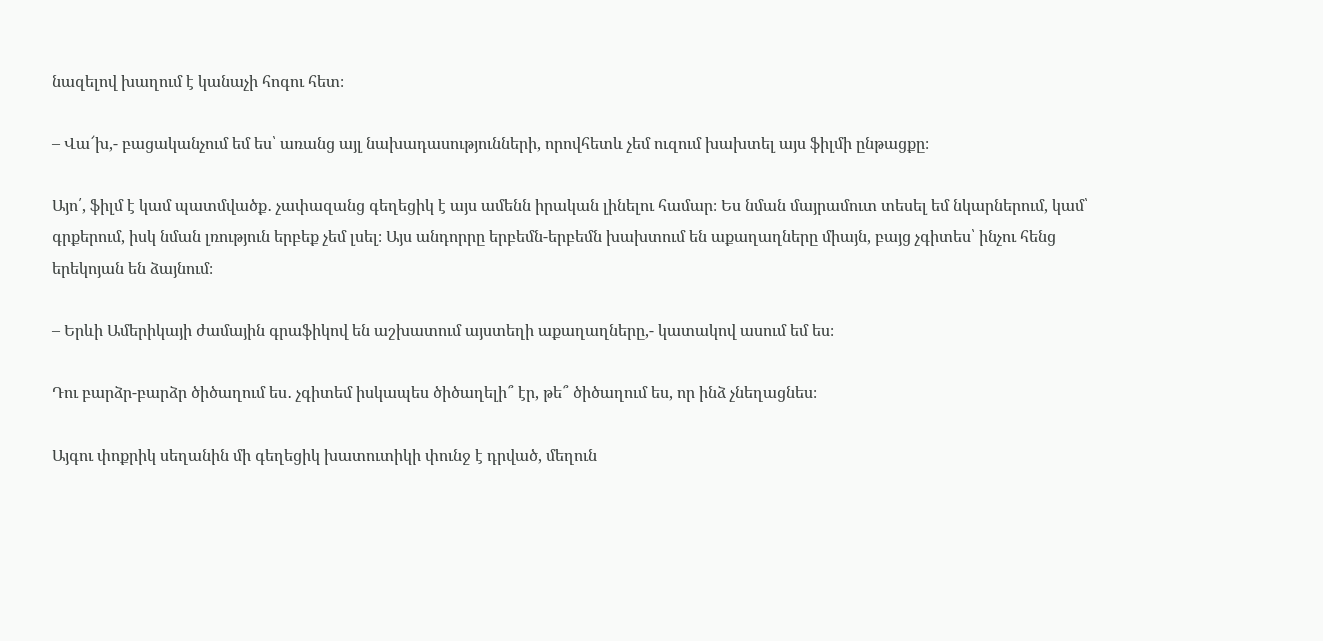նազելով խաղում է կանաչի հոգու հետ։

– Վա՜խ,- բացականչում եմ ես՝ առանց այլ նախադասությունների, որովհետև չեմ ուզում խախտել այս ֆիլմի ընթացքը։

Այո՛, ֆիլմ է կամ պատմվածք․ չափազանց գեղեցիկ է այս ամենն իրական լինելու համար։ Ես նման մայրամուտ տեսել եմ նկարներում, կամ՝ գրքերում, իսկ նման լռություն երբեք չեմ լսել։ Այս անդորրը երբեմն-երբեմն խախտում են աքաղաղները միայն, բայց չգիտես՝ ինչու հենց երեկոյան են ձայնում։

– Երևի Ամերիկայի ժամային գրաֆիկով են աշխատում այստեղի աքաղաղները,- կատակով ասում եմ ես։

Դու բարձր-բարձր ծիծաղում ես․ չգիտեմ իսկապես ծիծաղելի՞ էր, թե՞ ծիծաղում ես, որ ինձ չնեղացնես։

Այգու փոքրիկ սեղանին մի գեղեցիկ խատուտիկի փունջ է դրված, մեղուն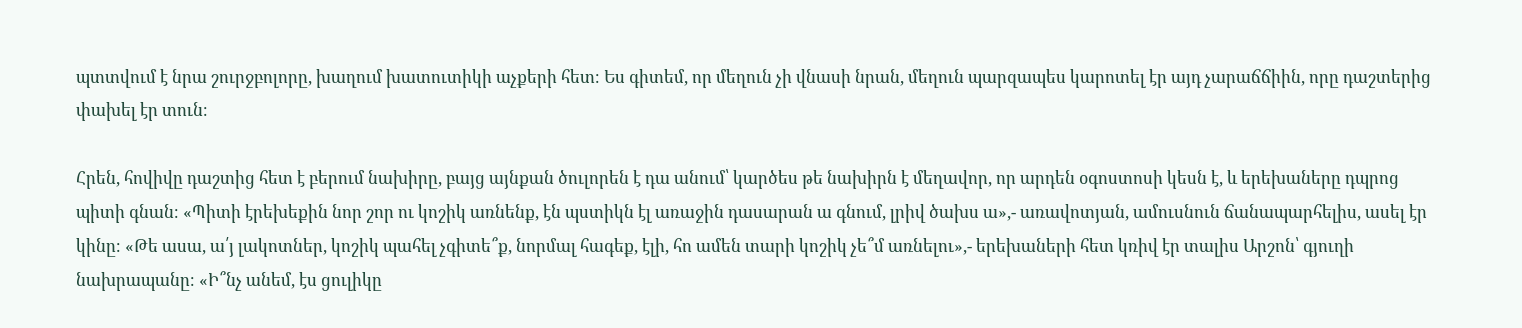պտտվում է նրա շուրջբոլորը, խաղում խատուտիկի աչքերի հետ։ Ես գիտեմ, որ մեղուն չի վնասի նրան, մեղուն պարզապես կարոտել էր այդ չարաճճիին, որը դաշտերից փախել էր տուն։

Հրեն, հովիվը դաշտից հետ է բերում նախիրը, բայց այնքան ծուլորեն է դա անում՝ կարծես թե նախիրն է մեղավոր, որ արդեն օգոստոսի կեսն է, և երեխաները դպրոց պիտի գնան։ «Պիտի էրեխեքին նոր շոր ու կոշիկ առնենք, էն պստիկն էլ առաջին դասարան ա գնում, լրիվ ծախս ա»,- առավոտյան, ամուսնուն ճանապարհելիս, ասել էր կինը։ «Թե ասա, ա՛յ լակոտներ, կոշիկ պահել չգիտե՞ք, նորմալ հագեք, էլի, հո ամեն տարի կոշիկ չե՞մ առնելու»,- երեխաների հետ կռիվ էր տալիս Արշոն՝ գյուղի նախրապանը։ «Ի՞նչ անեմ, էս ցուլիկը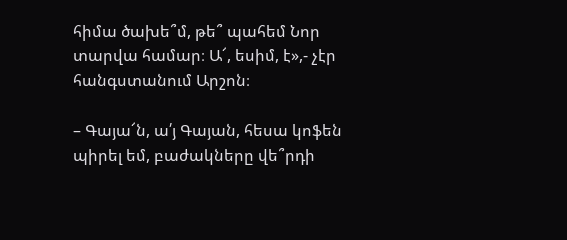հիմա ծախե՞մ, թե՞ պահեմ Նոր տարվա համար։ Ա՜, եսիմ, է»,- չէր հանգստանում Արշոն։

– Գայա՜ն, ա՛յ Գայան, հեսա կոֆեն պիրել եմ, բաժակները վե՞րդի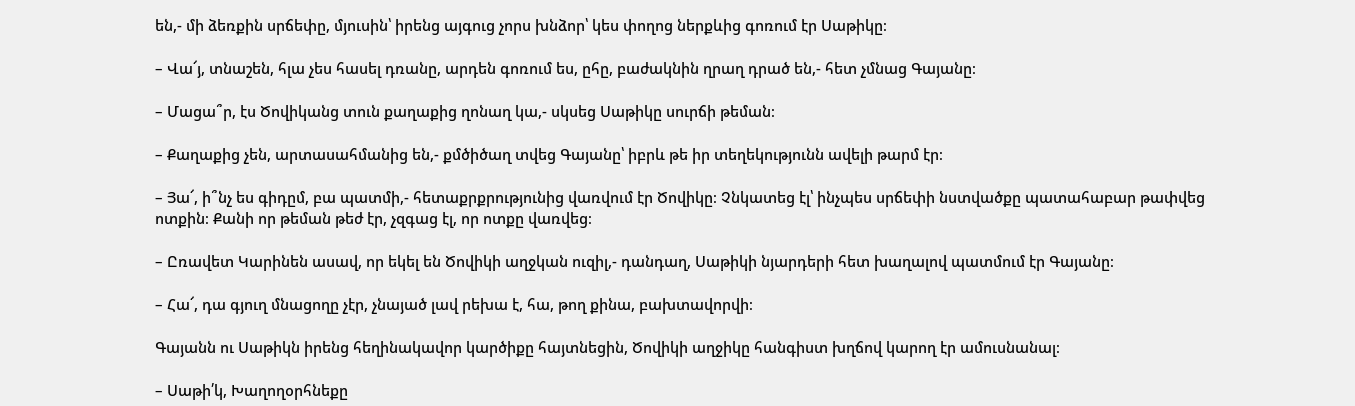են,- մի ձեռքին սրճեփը, մյուսին՝ իրենց այգուց չորս խնձոր՝ կես փողոց ներքևից գոռում էր Սաթիկը։

– Վա՜յ, տնաշեն, հլա չես հասել դռանը, արդեն գոռում ես, ըհը, բաժակնին ղրաղ դրած են,- հետ չմնաց Գայանը։

– Մացա՞ր, էս Ծովիկանց տուն քաղաքից ղոնաղ կա,- սկսեց Սաթիկը սուրճի թեման։

– Քաղաքից չեն, արտասահմանից են,- քմծիծաղ տվեց Գայանը՝ իբրև թե իր տեղեկությունն ավելի թարմ էր։

– Յա՜, ի՞նչ ես գիդըմ, բա պատմի,- հետաքրքրությունից վառվում էր Ծովիկը։ Չնկատեց էլ՝ ինչպես սրճեփի նստվածքը պատահաբար թափվեց ոտքին։ Քանի որ թեման թեժ էր, չզգաց էլ, որ ոտքը վառվեց։

– Ըռավետ Կարինեն ասավ, որ եկել են Ծովիկի աղջկան ուզիլ,- դանդաղ, Սաթիկի նյարդերի հետ խաղալով պատմում էր Գայանը։

– Հա՜, դա գյուղ մնացողը չէր, չնայած լավ րեխա է, հա, թող քինա, բախտավորվի։

Գայանն ու Սաթիկն իրենց հեղինակավոր կարծիքը հայտնեցին, Ծովիկի աղջիկը հանգիստ խղճով կարող էր ամուսնանալ։

– Սաթի՛կ, Խաղողօրհնեքը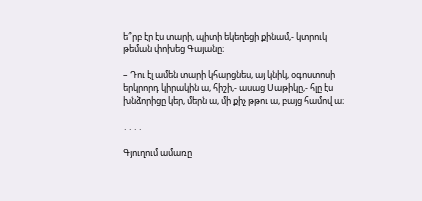ե՞րբ էր էս տարի, պիտի եկեղեցի քինամ,- կտրուկ թեման փոխեց Գայանը։

– Դու էլ ամեն տարի կհարցնես, այ կնիկ, օգոստոսի երկրորդ կիրակին ա, հիշի,- ասաց Սաթիկը,- հլը էս խնձորիցը կեր, մերն ա, մի քիչ թթու ա, բայց համով ա։

․․․․

Գյուղում ամառը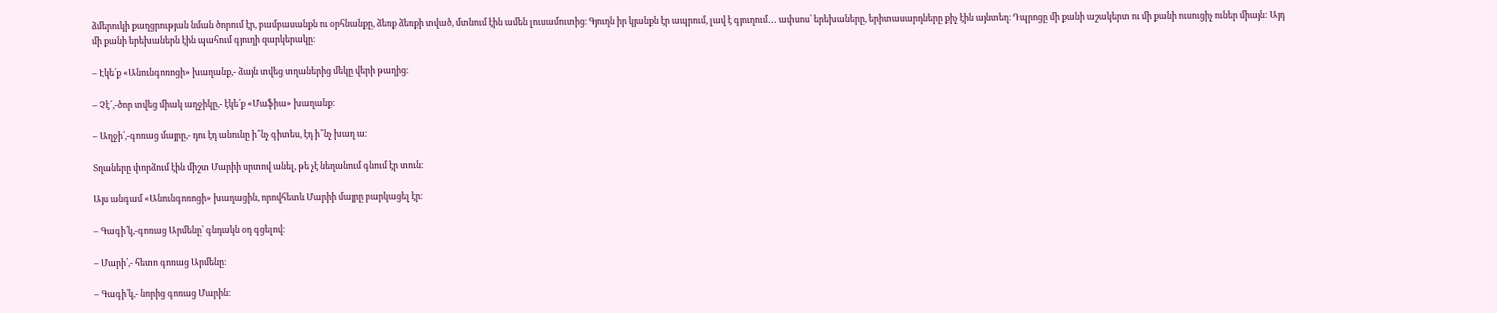ձմերուկի քաղցրության նման ծորում էր, բամբասանքն ու օրհնանքը, ձեռք ձեռքի տված, մտնում էին ամեն լուսամուտից։ Գյուղն իր կյանքն էր ապրում, լավ է գյուղում․․․ ափսոս՝ երեխաները, երիտասարդները քիչ էին այնտեղ։ Դպրոցը մի քանի աշակերտ ու մի քանի ուսուցիչ ուներ միայն: Այդ մի քանի երեխաներն էին պահում գյուղի զարկերակը։

– Էկե՛ք «Անունգոռոցի» խաղանք,- ձայն տվեց տղաներից մեկը վերի թաղից։

– Չէ՜,-ծոր տվեց միակ աղջիկը,- էկե՛ք «Մաֆիա» խաղանք։

– Աղջի՛,-գոռաց մայրը,- դու էդ անունը ի՞նչ գիտես, էդ ի՞նչ խաղ ա։

Տղաները փորձում էին միշտ Մարիի սրտով անել, թե չէ նեղանում գնում էր տուն։

Այս անգամ «Անունգոռոցի» խաղացին, որովհետև Մարիի մայրը բարկացել էր։

– Գագի՛կ,-գոռաց Արմենը՝ գնդակն օդ գցելով։

– Մարի՛,- հետո գոռաց Արմենը։

– Գագի՛կ,- նորից գոռաց Մարին։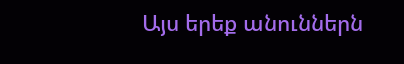Այս երեք անուններն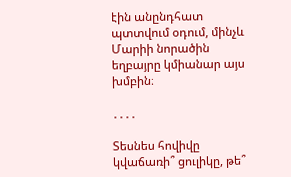էին անընդհատ պտտվում օդում, մինչև Մարիի նորածին եղբայրը կմիանար այս խմբին։

․․․․

Տեսնես հովիվը կվաճառի՞ ցուլիկը, թե՞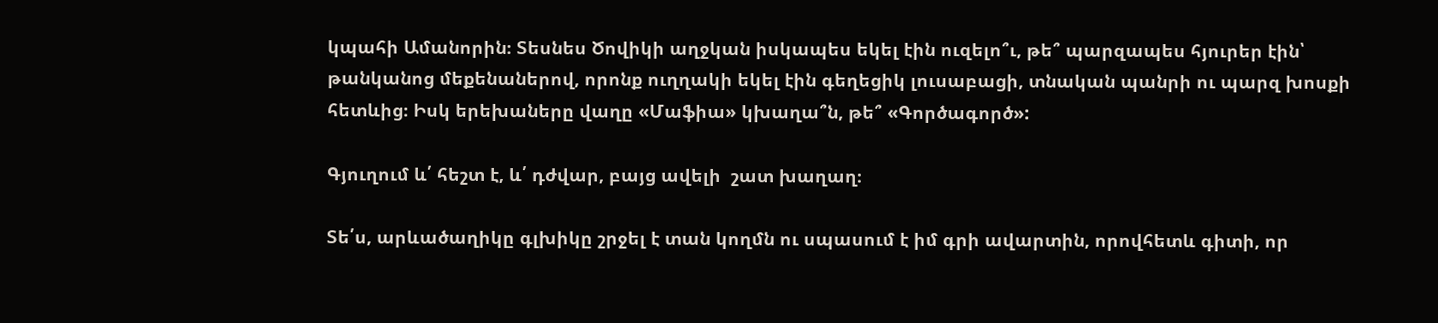կպահի Ամանորին։ Տեսնես Ծովիկի աղջկան իսկապես եկել էին ուզելո՞ւ, թե՞ պարզապես հյուրեր էին՝ թանկանոց մեքենաներով, որոնք ուղղակի եկել էին գեղեցիկ լուսաբացի, տնական պանրի ու պարզ խոսքի հետևից։ Իսկ երեխաները վաղը «Մաֆիա» կխաղա՞ն, թե՞ «Գործագործ»:

Գյուղում և՛ հեշտ է, և՛ դժվար, բայց ավելի  շատ խաղաղ։

Տե՛ս, արևածաղիկը գլխիկը շրջել է տան կողմն ու սպասում է իմ գրի ավարտին, որովհետև գիտի, որ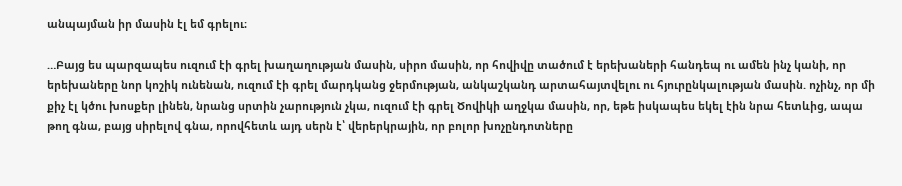անպայման իր մասին էլ եմ գրելու։

…Բայց ես պարզապես ուզում էի գրել խաղաղության մասին, սիրո մասին, որ հովիվը տածում է երեխաների հանդեպ ու ամեն ինչ կանի, որ երեխաները նոր կոշիկ ունենան, ուզում էի գրել մարդկանց ջերմության, անկաշկանդ արտահայտվելու ու հյուրընկալության մասին. ոչինչ, որ մի քիչ էլ կծու խոսքեր լինեն, նրանց սրտին չարություն չկա, ուզում էի գրել Ծովիկի աղջկա մասին, որ, եթե իսկապես եկել էին նրա հետևից, ապա թող գնա, բայց սիրելով գնա, որովհետև այդ սերն է՝ վերերկրային, որ բոլոր խոչընդոտները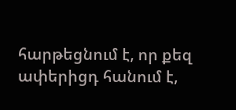հարթեցնում է, որ քեզ ափերիցդ հանում է,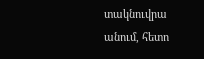տակնուվրա անում, հետո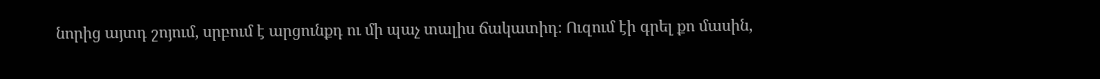նորից այտդ շոյում, սրբում է արցունքդ ու մի պաչ տալիս ճակատիդ։ Ուզում էի գրել քո մասին,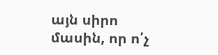այն սիրո մասին, որ ո՛չ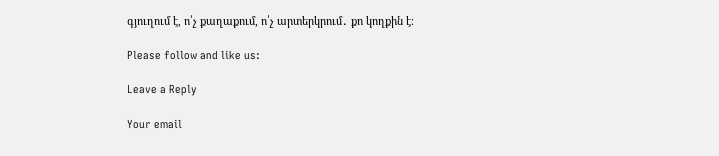գյուղում է, ո՛չ քաղաքում, ո՛չ արտերկրում․ քո կողքին է։

Please follow and like us:

Leave a Reply

Your email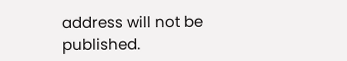address will not be published.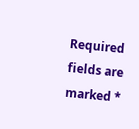Required fields are marked *